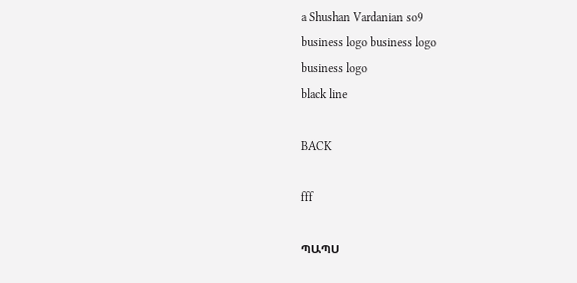a Shushan Vardanian so9
business logo business logo
business logo
black line

BACK

fff

ՊԱՊՍ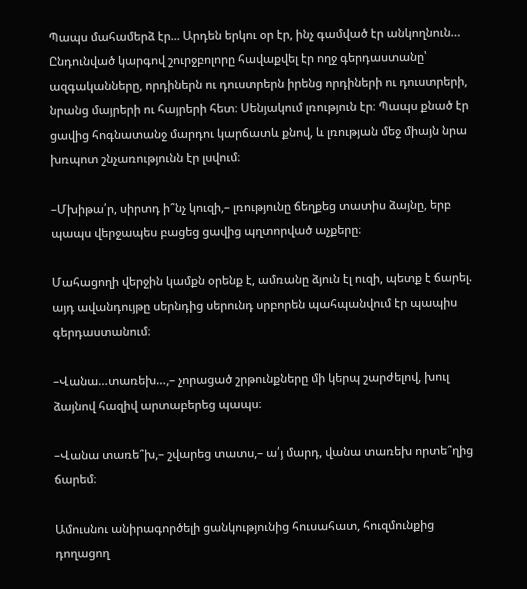Պապս մահամերձ էր... Արդեն երկու օր էր, ինչ գամված էր անկողնուն… Ընդունված կարգով շուրջբոլորը հավաքվել էր ողջ գերդաստանը՝ ազգականները, որդիներն ու դուստրերն իրենց որդիների ու դուստրերի, նրանց մայրերի ու հայրերի հետ։ Սենյակում լռություն էր։ Պապս քնած էր ցավից հոգնատանջ մարդու կարճատև քնով, և լռության մեջ միայն նրա խռպոտ շնչառությունն էր լսվում։

–Մխիթա՛ր, սիրտդ ի՞նչ կուզի,– լռությունը ճեղքեց տատիս ձայնը, երբ պապս վերջապես բացեց ցավից պղտորված աչքերը։

Մահացողի վերջին կամքն օրենք է, ամռանը ձյուն էլ ուզի, պետք է ճարել. այդ ավանդույթը սերնդից սերունդ սրբորեն պահպանվում էր պապիս գերդաստանում։

–Վանա…տառեխ…,– չորացած շրթունքները մի կերպ շարժելով, խուլ ձայնով հազիվ արտաբերեց պապս։

–Վանա տառե՞խ,– շվարեց տատս,– ա՛յ մարդ, վանա տառեխ որտե՞ղից ճարեմ։

Ամուսնու անիրագործելի ցանկությունից հուսահատ, հուզմունքից դողացող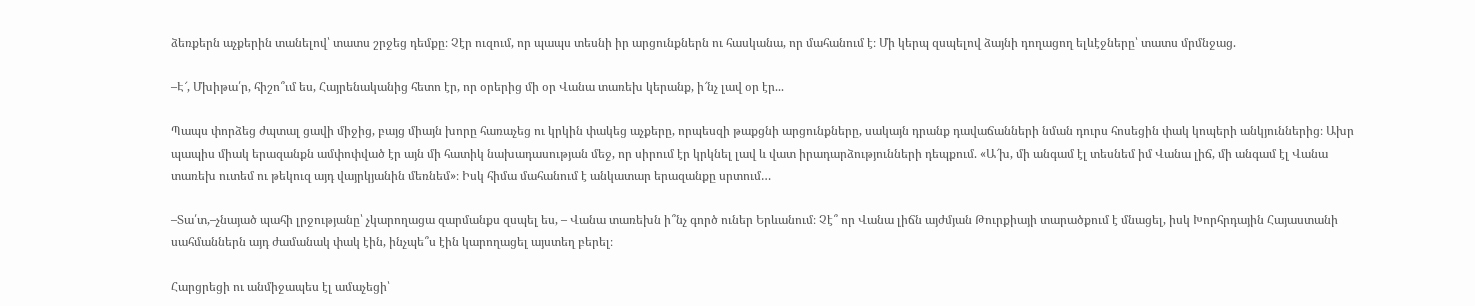ձեռքերն աչքերին տանելով՝ տատս շրջեց դեմքը։ Չէր ուզում, որ պապս տեսնի իր արցունքներն ու հասկանա, որ մահանում է։ Մի կերպ զսպելով ձայնի դողացող ելևէջները՝ տատս մրմնջաց.

–Է՜, Մխիթա՛ր, հիշո՞ւմ ես, Հայրենականից հետո էր, որ օրերից մի օր Վանա տառեխ կերանք, ի՜նչ լավ օր էր...

Պապս փորձեց ժպտալ ցավի միջից, բայց միայն խորը հառաչեց ու կրկին փակեց աչքերը, որպեսզի թաքցնի արցունքները, սակայն դրանք դավաճանների նման դուրս հոսեցին փակ կոպերի անկյուններից։ Ախր պապիս միակ երազանքն ամփոփված էր այն մի հատիկ նախադասության մեջ, որ սիրում էր կրկնել լավ և վատ իրադարձությունների դեպքում. «Ա՜խ, մի անգամ էլ տեսնեմ իմ Վանա լիճ, մի անգամ էլ Վանա տառեխ ուտեմ ու թեկուզ այդ վայրկյանին մեռնեմ»։ Իսկ հիմա մահանում է անկատար երազանքը սրտում…

–Տա՛տ,–չնայած պահի լրջությանը՝ չկարողացա զարմանքս զսպել ես, – Վանա տառեխն ի՞նչ գործ ուներ Երևանում։ Չէ՞ որ Վանա լիճն այժմյան Թուրքիայի տարածքում է մնացել, իսկ Խորհրդային Հայաստանի սահմաններն այդ ժամանակ փակ էին, ինչպե՞ս էին կարողացել այստեղ բերել։

Հարցրեցի ու անմիջապես էլ ամաչեցի՝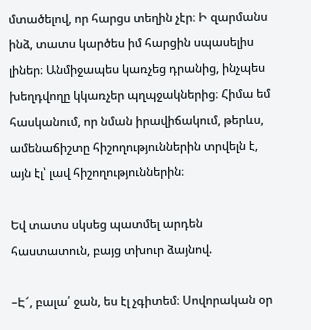մտածելով, որ հարցս տեղին չէր։ Ի զարմանս ինձ, տատս կարծես իմ հարցին սպասելիս լիներ։ Անմիջապես կառչեց դրանից, ինչպես խեղդվողը կկառչեր պղպջակներից։ Հիմա եմ հասկանում, որ նման իրավիճակում, թերևս, ամենաճիշտը հիշողություններին տրվելն է, այն էլ՝ լավ հիշողություններին։

Եվ տատս սկսեց պատմել արդեն հաստատուն, բայց տխուր ձայնով.

–Է՜, բալա՛ ջան, ես էլ չգիտեմ։ Սովորական օր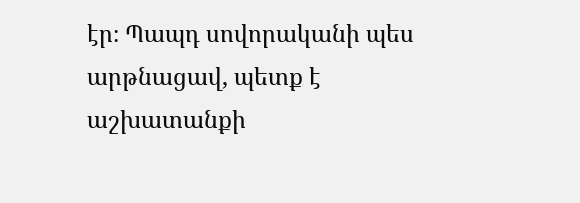էր։ Պապդ սովորականի պես արթնացավ, պետք է աշխատանքի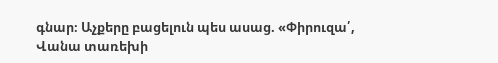գնար։ Աչքերը բացելուն պես ասաց. «Փիրուզա՛, Վանա տառեխի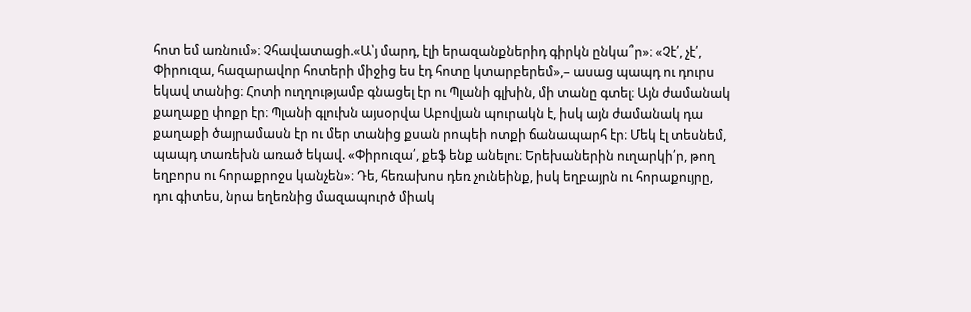հոտ եմ առնում»։ Չհավատացի.«Ա՝յ մարդ, էլի երազանքներիդ գիրկն ընկա՞ր»։ «Չէ՛, չէ՛, Փիրուզա, հազարավոր հոտերի միջից ես էդ հոտը կտարբերեմ»,– ասաց պապդ ու դուրս եկավ տանից։ Հոտի ուղղությամբ գնացել էր ու Պլանի գլխին, մի տանը գտել։ Այն ժամանակ քաղաքը փոքր էր։ Պլանի գլուխն այսօրվա Աբովյան պուրակն է, իսկ այն ժամանակ դա քաղաքի ծայրամասն էր ու մեր տանից քսան րոպեի ոտքի ճանապարհ էր։ Մեկ էլ տեսնեմ, պապդ տառեխն առած եկավ. «Փիրուզա՛, քեֆ ենք անելու։ Երեխաներին ուղարկի՛ր, թող եղբորս ու հորաքրոջս կանչեն»։ Դե, հեռախոս դեռ չունեինք, իսկ եղբայրն ու հորաքույրը, դու գիտես, նրա եղեռնից մազապուրծ միակ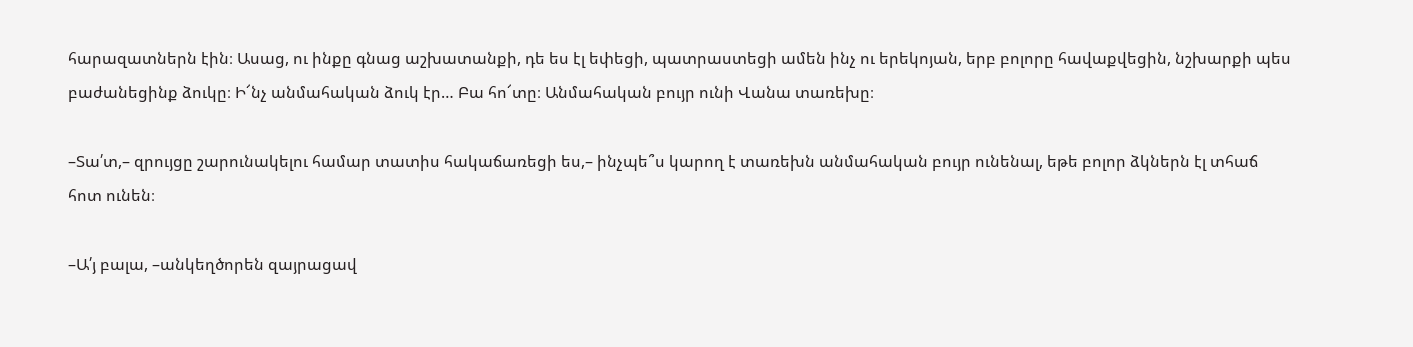հարազատներն էին։ Ասաց, ու ինքը գնաց աշխատանքի, դե ես էլ եփեցի, պատրաստեցի ամեն ինչ ու երեկոյան, երբ բոլորը հավաքվեցին, նշխարքի պես բաժանեցինք ձուկը։ Ի՜նչ անմահական ձուկ էր… Բա հո՜տը։ Անմահական բույր ունի Վանա տառեխը։

–Տա՛տ,– զրույցը շարունակելու համար տատիս հակաճառեցի ես,– ինչպե՞ս կարող է տառեխն անմահական բույր ունենալ, եթե բոլոր ձկներն էլ տհաճ հոտ ունեն։

–Ա՛յ բալա, –անկեղծորեն զայրացավ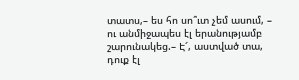տատս,– ես հո սո՞ւտ չեմ ասում, – ու անմիջապես էլ երանությամբ շարունակեց.– Է՜, աստված տա, դուք էլ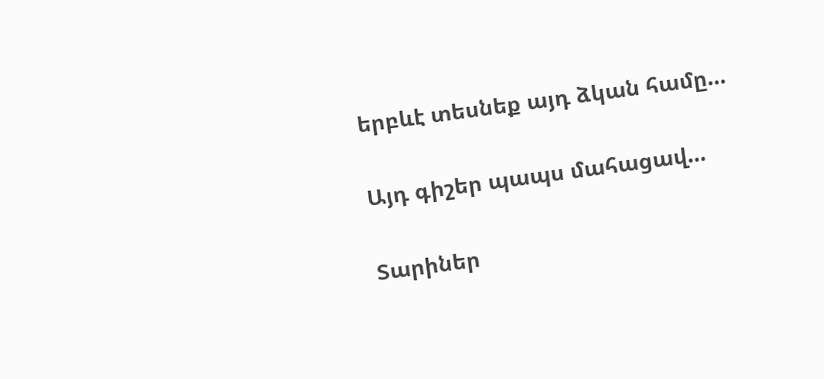երբևէ տեսնեք այդ ձկան համը…

Այդ գիշեր պապս մահացավ…

Տարիներ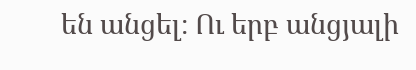են անցել։ Ու երբ անցյալի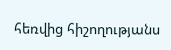հեռվից հիշողությանս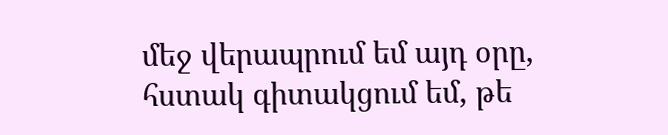մեջ վերապրում եմ այդ օրը, հստակ գիտակցում եմ, թե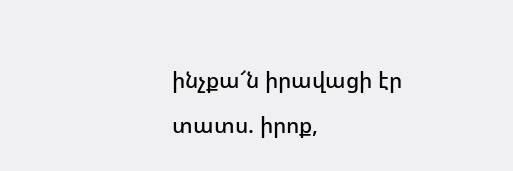ինչքա՜ն իրավացի էր տատս. իրոք,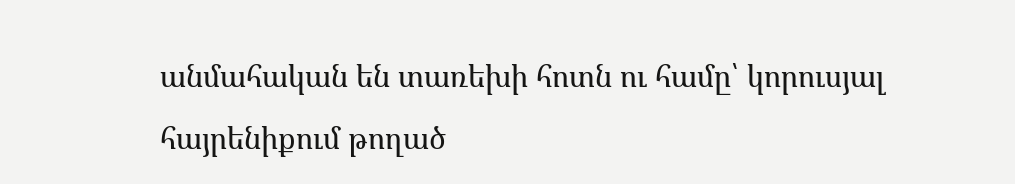անմահական են տառեխի հոտն ու համը՝ կորուսյալ հայրենիքում թողած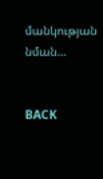մանկության նման…


BACK